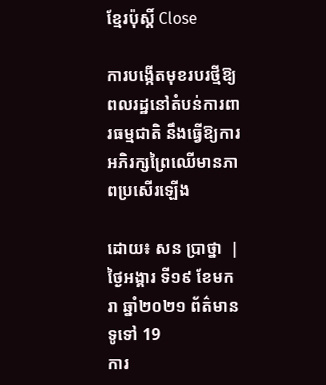ខ្មែរប៉ុស្ដិ៍ Close

ការបង្កើតមុខរបរថ្មីឱ្យពលរដ្ឋនៅតំបន់ការពារធម្មជាតិ នឹងធ្វើឱ្យការអភិរក្សព្រៃឈើមានភាពប្រសើរឡើង

ដោយ៖ សន ប្រាថ្នា  | ថ្ងៃអង្គារ ទី១៩ ខែមករា ឆ្នាំ២០២១ ព័ត៌មានទូទៅ 19
ការ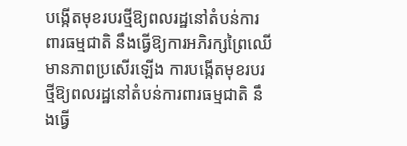បង្កើតមុខរបរថ្មីឱ្យពលរដ្ឋនៅតំបន់ការពារធម្មជាតិ នឹងធ្វើឱ្យការអភិរក្សព្រៃឈើមានភាពប្រសើរឡើង ការបង្កើតមុខរបរថ្មីឱ្យពលរដ្ឋនៅតំបន់ការពារធម្មជាតិ នឹងធ្វើ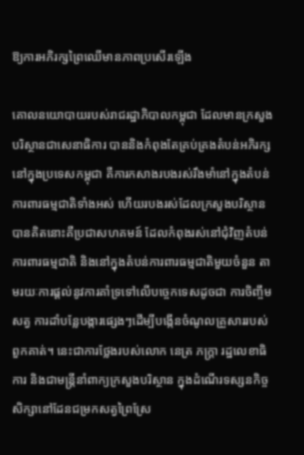ឱ្យការអភិរក្សព្រៃឈើមានភាពប្រសើរឡើង

គោលនយោបាយរបស់រាជរដ្ឋាភិបាលកម្ពុជា ដែលមានក្រសួងបរិស្ថានជាសេនាធិការ បាននិងកំពុងតែគ្រប់គ្រងតំបន់អភិរក្សនៅក្នុងប្រទេសកម្ពុជា គឺការកសាងរបងរស់រឹងមាំនៅក្នុងតំបន់ការពារធម្មជាតិទាំងអស់ ហើយរបងរស់ដែលក្រសួងបរិស្ថានបានគិតនោះគឺប្រជាសហគមន៍ ដែលកំពុងរស់នៅជុំវិញតំបន់ការពារធម្មជាតិ និងនៅក្នុងតំបន់ការពារធម្មជាតិមួយចំនួន តាមរយៈការផ្តល់នូវការគាំទ្រទៅលើបច្ចេកទេសដូចជា ការចិញ្ចឹមសត្វ ការដាំបន្លែបង្ការផ្សេងៗដើម្បីបង្កើនចំណូលគ្រួសាររបស់ពួកគាត់។ នេះជាការថ្លែងរបស់លោក នេត្រ ភក្ត្រា រដ្ឋលេខាធិការ និងជាមន្ត្រីនាំពាក្យក្រសួងបរិស្ថាន ក្នុងដំណើរទស្សនកិច្ចសិក្សានៅដែនជម្រកសត្វព្រៃស្រែ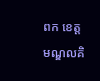ពក ខេត្តមណ្ឌលគិ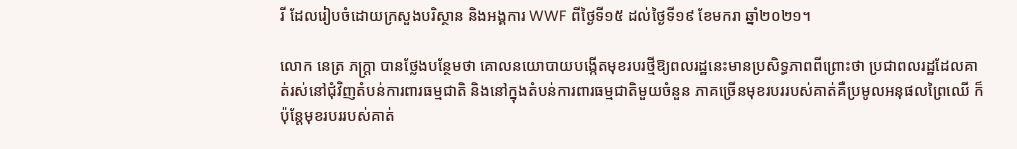រី ដែលរៀបចំដោយក្រសួងបរិស្ថាន និងអង្គការ WWF ពីថ្ងៃទី១៥ ដល់ថ្ងៃទី១៩ ខែមករា ឆ្នាំ២០២១។

លោក នេត្រ ភក្ត្រា បានថ្លែងបន្ថែមថា គោលនយោបាយបង្កើតមុខរបរថ្មីឱ្យពលរដ្ឋនេះមានប្រសិទ្ធភាពពីព្រោះថា ប្រជាពលរដ្ឋដែលគាត់រស់នៅជុំវិញតំបន់ការពារធម្មជាតិ និងនៅក្នុងតំបន់ការពារធម្មជាតិមួយចំនួន ភាគច្រើនមុខរបររបស់គាត់គឺប្រមូលអនុផលព្រៃឈើ ក៏ប៉ុន្តែមុខរបររបស់គាត់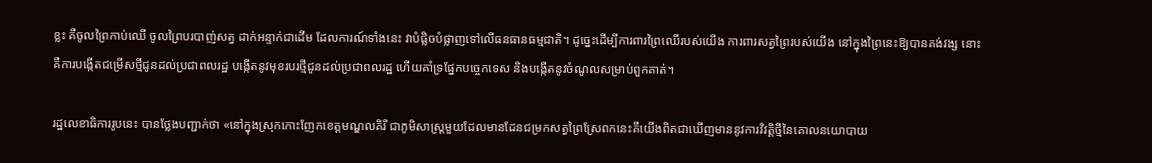ខ្លះ គឺចូលព្រៃកាប់ឈើ ចូលព្រៃបរបាញ់សត្វ ដាក់អន្ទាក់ជាដើម ដែលការណ៍ទាំងនេះ វាបំផ្លិចបំផ្លាញទៅលើធនធានធម្មជាតិ។ ដូច្នេះដើម្បីការពារព្រៃឈើរបស់យើង ការពារសត្វព្រៃរបស់យើង នៅក្នុងព្រៃនេះឱ្យបានគង់វង្ស នោះគឺការបង្កើតជម្រើសថ្មីជូនដល់ប្រជាពលរដ្ឋ បង្កើតនូវមុខរបរថ្មីជូនដល់ប្រជាពលរដ្ឋ ហើយគាំទ្រផ្នែកបច្ចេកទេស និងបង្កើតនូវចំណូលសម្រាប់ពួកគាត់។

រដ្ឋលេខាធិការរូបនេះ បានថ្លែងបញ្ជាក់ថា «នៅក្នុងស្រុកកោះញែកខេត្តមណ្ឌលគិរី ជាភូមិសាស្ត្រមួយដែលមានដែនជម្រកសត្វព្រៃស្រែពកនេះគឹយើងពិតជាឃើញមាននូវការវិវត្តិថ្មីនៃគោលនយោបាយ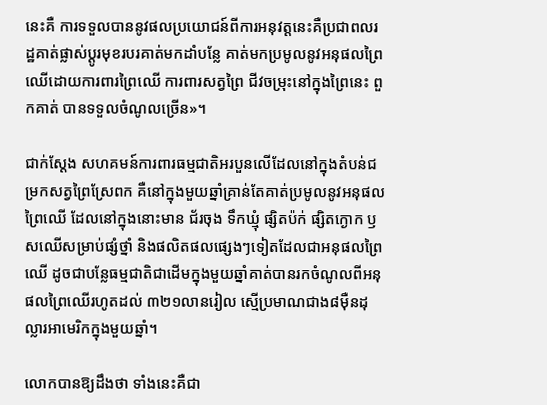នេះគឺ ការទទួលបាននូវផលប្រយោជន៍ពីការអនុវត្តនេះគឺប្រជាពលរដ្ឋគាត់ផ្លាស់ប្តូរមុខរបរគាត់មកដាំបន្លែ គាត់មកប្រមូលនូវអនុផលព្រៃឈើដោយការពារព្រៃឈើ ការពារសត្វព្រៃ ជីវចម្រុះនៅក្នុងព្រៃនេះ ពួកគាត់ បានទទួលចំណូលច្រើន»។

ជាក់ស្តែង សហគមន៍ការពារធម្មជាតិអរបួនលើដែលនៅក្នុងតំបន់ជម្រកសត្វព្រៃស្រែពក គឺនៅក្នុងមួយឆ្នាំគ្រាន់តែគាត់ប្រមូលនូវអនុផលព្រៃឈើ ដែលនៅក្នុងនោះមាន ជ័រចុង ទឹកឃ្មុំ ផ្សិតប៉ក់ ផ្សិតក្ងោក ឫសឈើសម្រាប់ផ្សំថ្នាំ និងផលិតផលផ្សេងៗទៀតដែលជាអនុផលព្រៃឈើ ដូចជាបន្លែធម្មជាតិជាដើមក្នុងមួយឆ្នាំគាត់បានរកចំណូលពីអនុផលព្រៃឈើរហូតដល់ ៣២១លានរៀល ស្មើប្រមាណជាង៨ម៉ឺនដុល្លារអាមេរិកក្នុងមួយឆ្នាំ។

លោកបានឱ្យដឹងថា ទាំងនេះគឺជា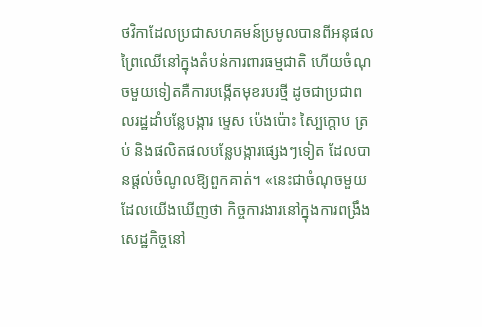ថវិកាដែលប្រជាសហគមន៍ប្រមូលបានពីអនុផលព្រៃឈើនៅក្នុងតំបន់ការពារធម្មជាតិ ហើយចំណុចមួយទៀតគឺការបង្កើតមុខរបរថ្មី ដូចជាប្រជាពលរដ្ឋដាំបន្លែបង្ការ ម្ទេស ប៉េងប៉ោះ ស្បៃក្តោប ត្រប់ និងផលិតផលបន្លែបង្ការផ្សេងៗទៀត ដែលបានផ្តល់ចំណូលឱ្យពួកគាត់។ «នេះជាចំណុចមួយដែលយើងឃើញថា កិច្ចការងារនៅក្នុងការពង្រឹងសេដ្ឋកិច្ចនៅ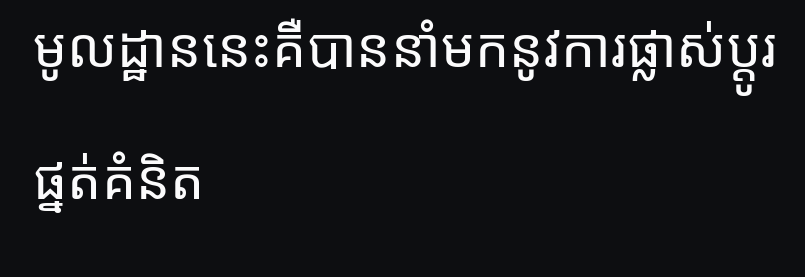មូលដ្ឋាននេះគឺបាននាំមកនូវការផ្លាស់ប្តូរផ្នត់គំនិត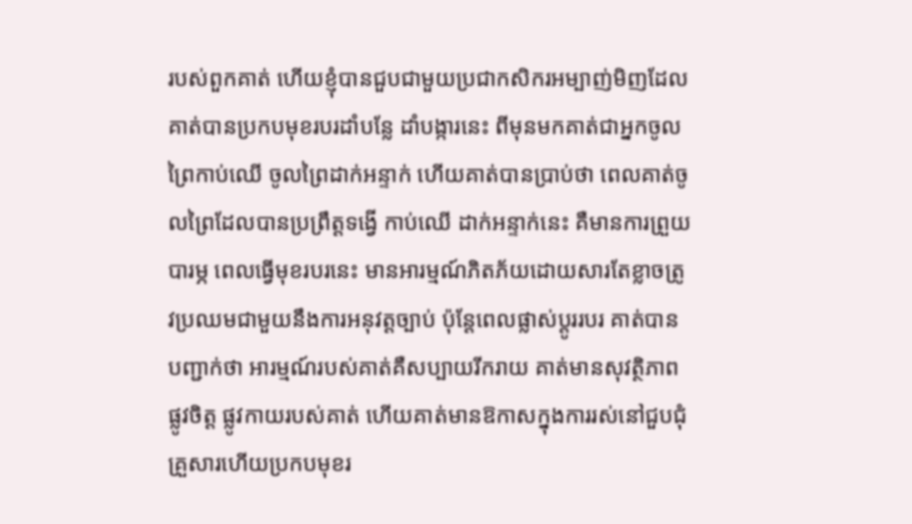របស់ពួកគាត់ ហើយខ្ញុំបានជួបជាមួយប្រជាកសិករអម្បាញ់មិញដែលគាត់បានប្រកបមុខរបរដាំបន្លែ ដាំបង្ការនេះ ពីមុនមកគាត់ជាអ្នកចូលព្រៃកាប់ឈើ ចូលព្រៃដាក់អន្ទាក់ ហើយគាត់បានប្រាប់ថា ពេលគាត់ចូលព្រៃដែលបានប្រព្រឹត្តទង្វើ កាប់ឈើ ដាក់អន្ទាក់នេះ គឺមានការព្រួយបារម្ភ ពេលធ្វើមុខរបរនេះ មានអារម្មណ៍ភិតភ័យដោយសារតែខ្លាចត្រូវប្រឈមជាមួយនឹងការអនុវត្តច្បាប់ ប៉ុន្តែពេលផ្លាស់ប្តូររបរ គាត់បានបញ្ជាក់ថា អារម្មណ៍របស់គាត់គឺសប្បាយរីករាយ គាត់មានសុវត្ថិភាពផ្លូវចិត្ត ផ្លូវកាយរបស់គាត់ ហើយគាត់មានឱកាសក្នុងការរស់នៅជួបជុំគ្រួសារហើយប្រកបមុខរ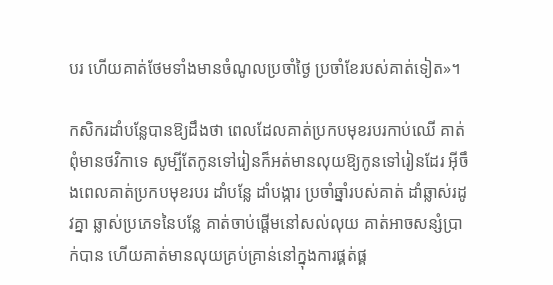បរ ហើយគាត់ថែមទាំងមានចំណូលប្រចាំថ្ងៃ ប្រចាំខែរបស់គាត់ទៀត»។

កសិករដាំបន្លែបានឱ្យដឹងថា ពេលដែលគាត់ប្រកបមុខរបរកាប់ឈើ គាត់ពុំមានថវិកាទេ សូម្បីតែកូនទៅរៀនក៏អត់មានលុយឱ្យកូនទៅរៀនដែរ អ៊ីចឹងពេលគាត់ប្រកបមុខរបរ ដាំបន្លែ ដាំបង្ការ ប្រចាំឆ្នាំរបស់គាត់ ដាំឆ្លាស់រដូវគ្នា ឆ្លាស់ប្រភេទនៃបន្លែ គាត់ចាប់ផ្តើមនៅសល់លុយ គាត់អាចសន្សំប្រាក់បាន ហើយគាត់មានលុយគ្រប់គ្រាន់នៅក្នុងការផ្គត់ផ្គ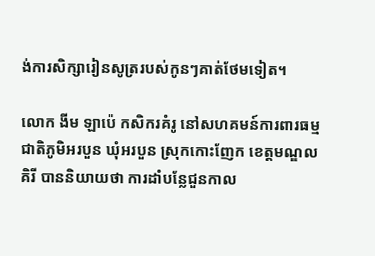ង់ការសិក្សារៀនសូត្ររបស់កូនៗគាត់ថែមទៀត។

លោក ងីម ឡាប៉េ កសិករគំរូ នៅសហគមន៍ការពារធម្មជាតិភូមិអរបួន ឃុំអរបួន ស្រុកកោះញែក ខេត្តមណ្ឌលគិរី បាននិយាយថា ការដាំបន្លែជួនកាល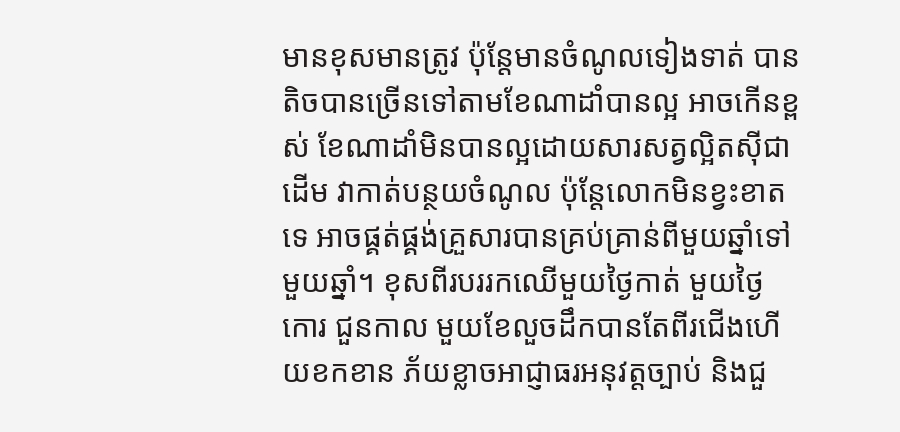មានខុសមានត្រូវ ប៉ុន្តែមានចំណូលទៀងទាត់ បានតិចបានច្រើនទៅតាមខែណាដាំបានល្អ អាចកើនខ្ពស់ ខែណាដាំមិនបានល្អដោយសារសត្វល្អិតស៊ីជាដើម វាកាត់បន្ថយចំណូល ប៉ុន្តែលោកមិនខ្វះខាតទេ អាចផ្គត់ផ្គង់គ្រួសារបានគ្រប់គ្រាន់ពីមួយឆ្នាំទៅមួយឆ្នាំ។ ខុសពីរបររកឈើមួយថ្ងៃកាត់ មួយថ្ងៃកោរ ជួនកាល មួយខែលួចដឹកបានតែពីរជើងហើយខកខាន ភ័យខ្លាចអាជ្ញាធរអនុវត្តច្បាប់ និងជួ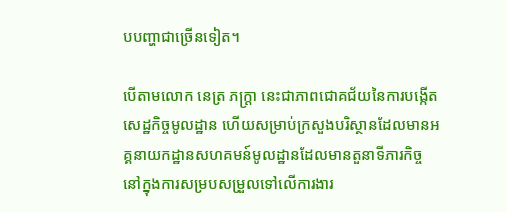បបញ្ហាជាច្រើនទៀត។

បើតាមលោក នេត្រ ភក្ត្រា នេះជាភាពជោគជ័យនៃការបង្កើតសេដ្ឋកិច្ចមូលដ្ឋាន ហើយសម្រាប់ក្រសួងបរិស្ថានដែលមានអគ្គនាយកដ្ឋានសហគមន៍មូលដ្ឋានដែលមានតួនាទីភារកិច្ច នៅក្នុងការសម្របសម្រួលទៅលើការងារ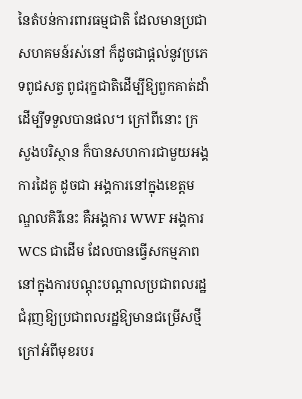នៃតំបន់ការពារធម្មជាតិ ដែលមានប្រជាសហគមន៍រស់នៅ ក៏ដូចជាផ្តល់នូវប្រភេទពូជសត្វ ពូជរុក្ខជាតិដើម្បីឱ្យពួកគាត់ដាំដើម្បីទទួលបានផល។ ក្រៅពីនោះ ក្រសួងបរិស្ថាន ក៏បានសហការជាមួយអង្គការដៃគូ ដូចជា អង្គការនៅក្នុងខេត្តមណ្ឌលគិរីនេះ គឺអង្គការ WWF អង្គការ WCS ជាដើម ដែលបានធ្វើសកម្មភាព នៅក្នុងការបណ្តុះបណ្តាលប្រជាពលរដ្ឋ ជំរុញឱ្យប្រជាពលរដ្ឋឱ្យមានជម្រើសថ្មីក្រៅអំពីមុខរបរ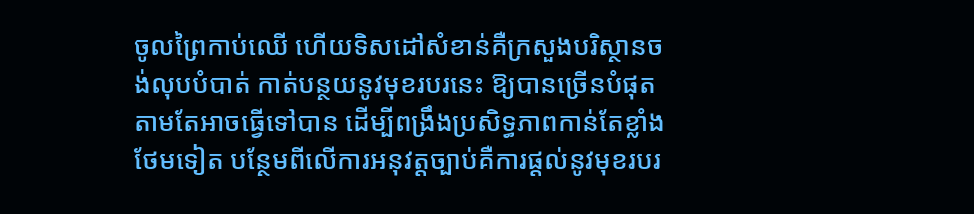ចូលព្រៃកាប់ឈើ ហើយទិសដៅសំខាន់គឺក្រសួងបរិស្ថានចង់លុបបំបាត់ កាត់បន្ថយនូវមុខរបរនេះ ឱ្យបានច្រើនបំផុតតាមតែអាចធ្វើទៅបាន ដើម្បីពង្រឹងប្រសិទ្ធភាពកាន់តែខ្លាំងថែមទៀត បន្ថែមពីលើការអនុវត្តច្បាប់គឺការផ្តល់នូវមុខរបរ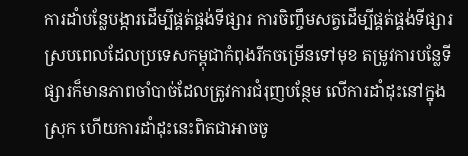ការដាំបន្លែបង្ការដើម្បីផ្គត់ផ្គង់ទីផ្សារ ការចិញ្ចឹមសត្វដើម្បីផ្គត់ផ្គង់ទីផ្សារ ស្របពេលដែលប្រទេសកម្ពុជាកំពុងរីកចម្រើនទៅមុខ តម្រូវការបន្លែទីផ្សារក៏មានភាពចាំបាច់ដែលត្រូវការជំរុញបន្ថែម លើការដាំដុះនៅក្នុងស្រុក ហើយការដាំដុះនេះពិតជាអាចចូ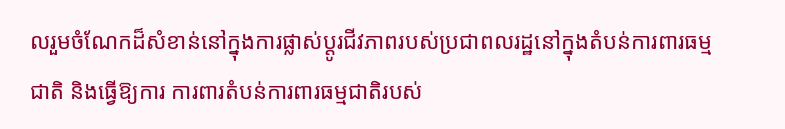លរួមចំណែកដ៏សំខាន់នៅក្នុងការផ្លាស់ប្តូរជីវភាពរបស់ប្រជាពលរដ្ឋនៅក្នុងតំបន់ការពារធម្មជាតិ និងធ្វើឱ្យការ ការពារតំបន់ការពារធម្មជាតិរបស់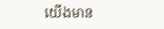យើងមាន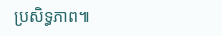ប្រសិទ្ធភាព៕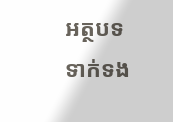អត្ថបទទាក់ទង